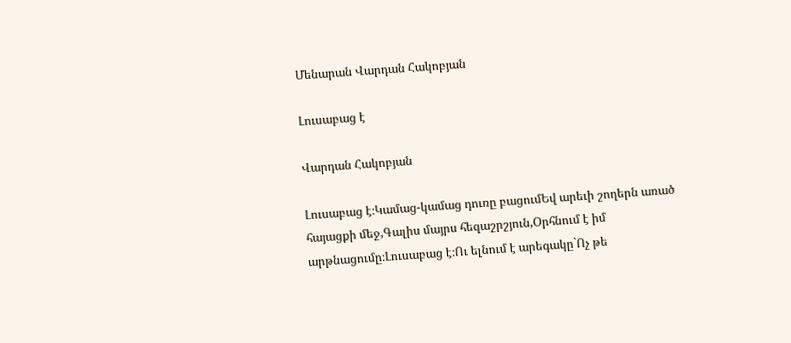Մենարան Վարդան Հակոբյան

Լուսաբաց է

Վարդան Հակոբյան

Լուսաբաց է։Կամաց-կամաց դուռը բացումԵվ արեւի շողերն առած հայացքի մեջ,Գալիս մայրս հեզաշրշյուն,Օրհնում է իմ արթնացումը։Լուսաբաց է։Ու ելնում է արեգակը`Ոչ թե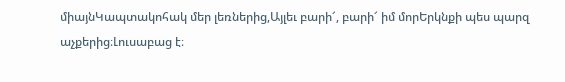միայնԿապտակոհակ մեր լեռներից,Այլեւ բարի՜, բարի՜ իմ մորԵրկնքի պես պարզ աչքերից։Լուսաբաց է։